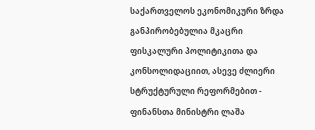საქართველოს ეკონომიკური ზრდა განპირობებულია მკაცრი ფისკალური პოლიტიკითა და კონსოლიდაციით, ასევე ძლიერი სტრუქტურული რეფორმებით - ფინანსთა მინისტრი ლაშა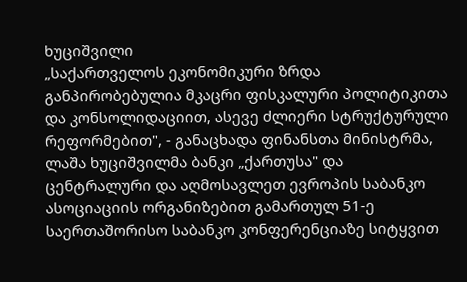ხუციშვილი
„საქართველოს ეკონომიკური ზრდა განპირობებულია მკაცრი ფისკალური პოლიტიკითა და კონსოლიდაციით, ასევე ძლიერი სტრუქტურული რეფორმებით", - განაცხადა ფინანსთა მინისტრმა, ლაშა ხუციშვილმა ბანკი „ქართუსა" და ცენტრალური და აღმოსავლეთ ევროპის საბანკო ასოციაციის ორგანიზებით გამართულ 51-ე საერთაშორისო საბანკო კონფერენციაზე სიტყვით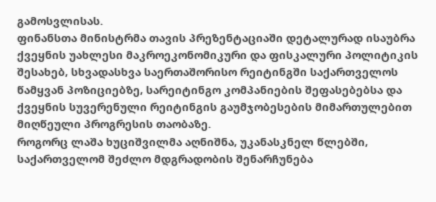გამოსვლისას.
ფინანსთა მინისტრმა თავის პრეზენტაციაში დეტალურად ისაუბრა ქვეყნის უახლესი მაკროეკონომიკური და ფისკალური პოლიტიკის შესახებ, სხვადასხვა საერთაშორისო რეიტინგში საქართველოს წამყვან პოზიციებზე, სარეიტინგო კომპანიების შეფასებებსა და ქვეყნის სუვერენული რეიტინგის გაუმჯობესების მიმართულებით მიღწეული პროგრესის თაობაზე.
როგორც ლაშა ხუციშვილმა აღნიშნა, უკანასკნელ წლებში, საქართველომ შეძლო მდგრადობის შენარჩუნება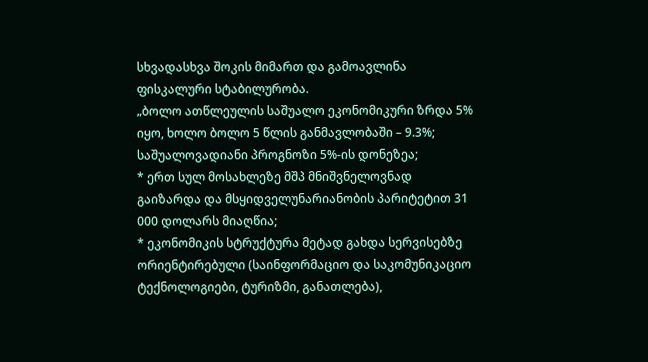სხვადასხვა შოკის მიმართ და გამოავლინა ფისკალური სტაბილურობა.
„ბოლო ათწლეულის საშუალო ეკონომიკური ზრდა 5% იყო, ხოლო ბოლო 5 წლის განმავლობაში – 9.3%; საშუალოვადიანი პროგნოზი 5%-ის დონეზეა;
* ერთ სულ მოსახლეზე მშპ მნიშვნელოვნად გაიზარდა და მსყიდველუნარიანობის პარიტეტით 31 000 დოლარს მიაღწია;
* ეკონომიკის სტრუქტურა მეტად გახდა სერვისებზე ორიენტირებული (საინფორმაციო და საკომუნიკაციო ტექნოლოგიები, ტურიზმი, განათლება),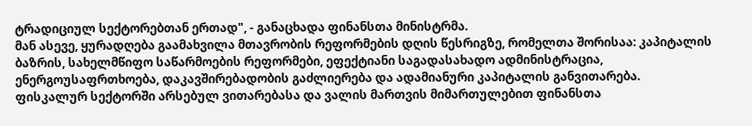ტრადიციულ სექტორებთან ერთად", - განაცხადა ფინანსთა მინისტრმა.
მან ასევე, ყურადღება გაამახვილა მთავრობის რეფორმების დღის წესრიგზე, რომელთა შორისაა: კაპიტალის ბაზრის, სახელმწიფო საწარმოების რეფორმები, ეფექტიანი საგადასახადო ადმინისტრაცია, ენერგოუსაფრთხოება, დაკავშირებადობის გაძლიერება და ადამიანური კაპიტალის განვითარება.
ფისკალურ სექტორში არსებულ ვითარებასა და ვალის მართვის მიმართულებით ფინანსთა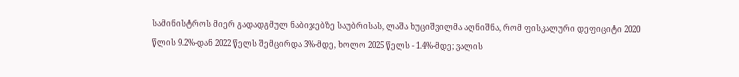სამინისტროს მიერ გადადგმულ ნაბიჯებზე საუბრისას, ლაშა ხუციშვილმა აღნიშნა, რომ ფისკალური დეფიციტი 2020 წლის 9.2%-დან 2022 წელს შემცირდა 3%-მდე, ხოლო 2025 წელს - 1.4%-მდე; ვალის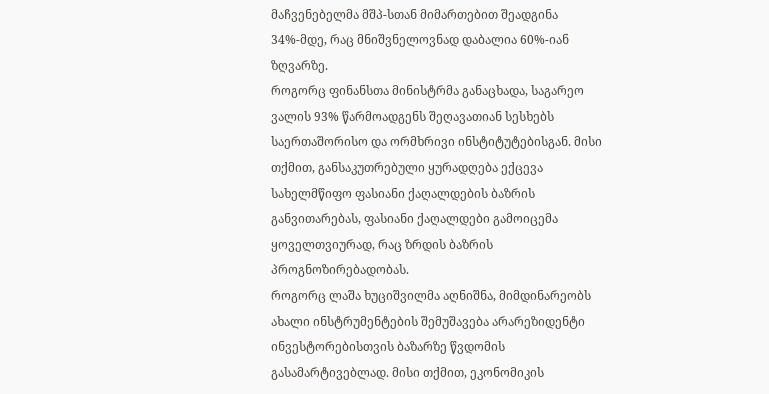მაჩვენებელმა მშპ-სთან მიმართებით შეადგინა 34%-მდე, რაც მნიშვნელოვნად დაბალია 60%-იან ზღვარზე.
როგორც ფინანსთა მინისტრმა განაცხადა, საგარეო ვალის 93% წარმოადგენს შეღავათიან სესხებს საერთაშორისო და ორმხრივი ინსტიტუტებისგან. მისი თქმით, განსაკუთრებული ყურადღება ექცევა სახელმწიფო ფასიანი ქაღალდების ბაზრის განვითარებას, ფასიანი ქაღალდები გამოიცემა ყოველთვიურად, რაც ზრდის ბაზრის პროგნოზირებადობას.
როგორც ლაშა ხუციშვილმა აღნიშნა, მიმდინარეობს ახალი ინსტრუმენტების შემუშავება არარეზიდენტი ინვესტორებისთვის ბაზარზე წვდომის გასამარტივებლად. მისი თქმით, ეკონომიკის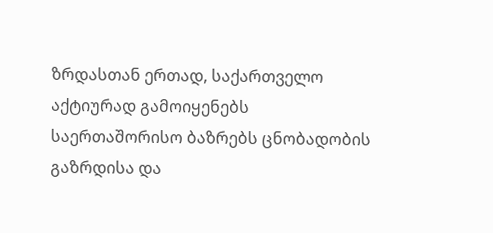ზრდასთან ერთად, საქართველო აქტიურად გამოიყენებს საერთაშორისო ბაზრებს ცნობადობის გაზრდისა და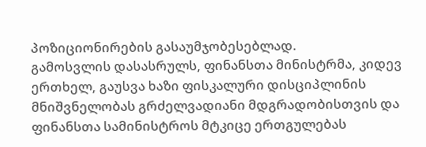პოზიციონირების გასაუმჯობესებლად.
გამოსვლის დასასრულს, ფინანსთა მინისტრმა, კიდევ ერთხელ, გაუსვა ხაზი ფისკალური დისციპლინის მნიშვნელობას გრძელვადიანი მდგრადობისთვის და ფინანსთა სამინისტროს მტკიცე ერთგულებას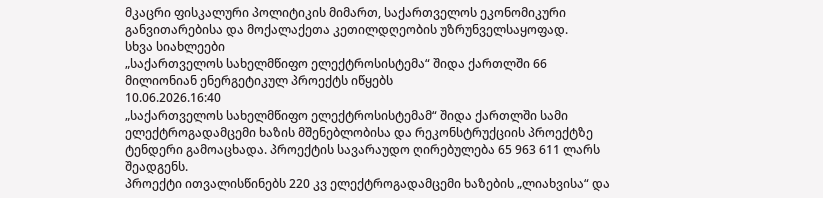მკაცრი ფისკალური პოლიტიკის მიმართ, საქართველოს ეკონომიკური განვითარებისა და მოქალაქეთა კეთილდღეობის უზრუნველსაყოფად.
სხვა სიახლეები
„საქართველოს სახელმწიფო ელექტროსისტემა“ შიდა ქართლში 66 მილიონიან ენერგეტიკულ პროექტს იწყებს
10.06.2026.16:40
„საქართველოს სახელმწიფო ელექტროსისტემამ“ შიდა ქართლში სამი ელექტროგადამცემი ხაზის მშენებლობისა და რეკონსტრუქციის პროექტზე ტენდერი გამოაცხადა. პროექტის სავარაუდო ღირებულება 65 963 611 ლარს შეადგენს.
პროექტი ითვალისწინებს 220 კვ ელექტროგადამცემი ხაზების „ლიახვისა“ და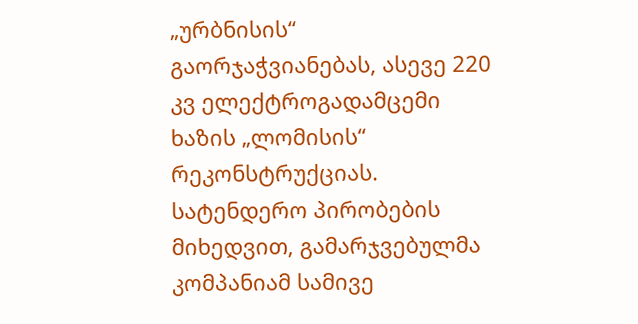„ურბნისის“ გაორჯაჭვიანებას, ასევე 220 კვ ელექტროგადამცემი ხაზის „ლომისის“ რეკონსტრუქციას. სატენდერო პირობების მიხედვით, გამარჯვებულმა კომპანიამ სამივე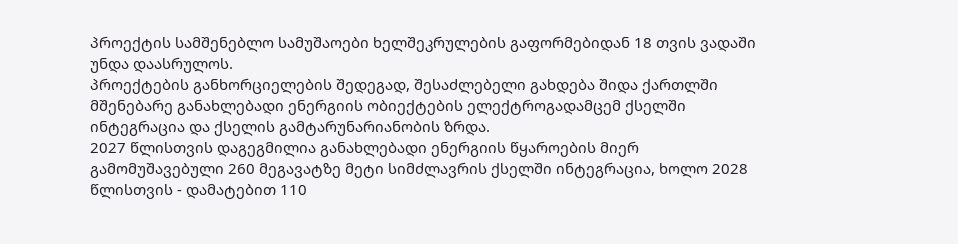პროექტის სამშენებლო სამუშაოები ხელშეკრულების გაფორმებიდან 18 თვის ვადაში უნდა დაასრულოს.
პროექტების განხორციელების შედეგად, შესაძლებელი გახდება შიდა ქართლში მშენებარე განახლებადი ენერგიის ობიექტების ელექტროგადამცემ ქსელში ინტეგრაცია და ქსელის გამტარუნარიანობის ზრდა.
2027 წლისთვის დაგეგმილია განახლებადი ენერგიის წყაროების მიერ გამომუშავებული 260 მეგავატზე მეტი სიმძლავრის ქსელში ინტეგრაცია, ხოლო 2028 წლისთვის - დამატებით 110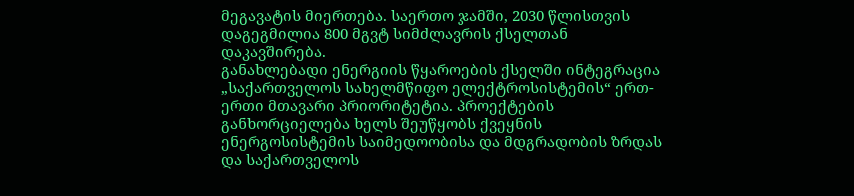მეგავატის მიერთება. საერთო ჯამში, 2030 წლისთვის დაგეგმილია 800 მგვტ სიმძლავრის ქსელთან დაკავშირება.
განახლებადი ენერგიის წყაროების ქსელში ინტეგრაცია „საქართველოს სახელმწიფო ელექტროსისტემის“ ერთ-ერთი მთავარი პრიორიტეტია. პროექტების განხორციელება ხელს შეუწყობს ქვეყნის ენერგოსისტემის საიმედოობისა და მდგრადობის ზრდას და საქართველოს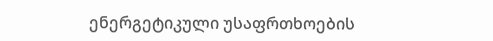ენერგეტიკული უსაფრთხოების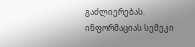გაძლიერებას.
ინფორმაციას სემეკი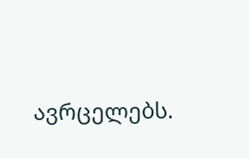ავრცელებს.